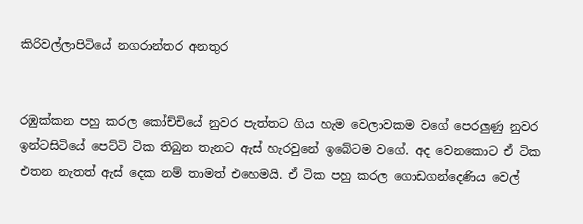කිරිවල්ලාපිටියේ නගරාන්තර අනතුර


රඹුක්කන පහු කරල කෝච්චියේ නුවර පැත්තට ගිය හැම වෙලාවකම වගේ පෙරලුණු නුවර ඉන්ටසිටියේ පෙට්ටි ටික තිබුන තැනට ඇස් හැරවුනේ ඉබේටම වගේ. අද වෙනකොට ඒ ටික එතන නැතත් ඇස් දෙක නම් තාමත් එහෙමයි. ඒ ටික පහු කරල ගොඩගන්දෙණිය වෙල්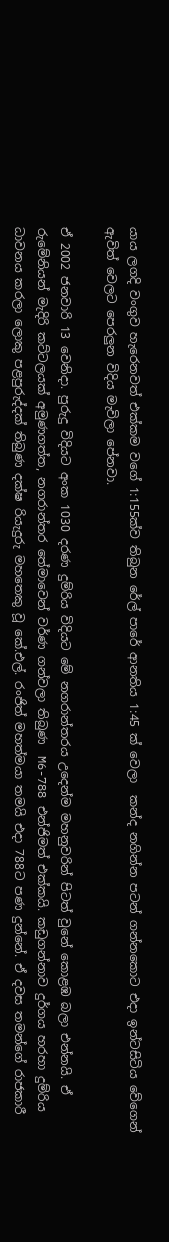යාය ලගදි වංගුව හැරෙනවත් එක්කම වගේ 1:155ක්ව තිබුන රේල් පාරේ ආනතිය 1:45 ක් වෙලා  කන්ද නගින්න පටන් ගන්නකොට එදා ඉන්ටසිටිය වේගෙන් ඇවිත් වෙලට පෙරලුන විදිය මැවිලා පේනවා.

ඒ 2002 ජනවාරි 13 වෙනිදා. පුරුදු විදියට අංක 1030 දරණ දුම්රිය විදියට මේ නගරාන්තරය උදෙන්ම මහනුවරින් පිටත් වුනේ කොළඹ බලා එන්නයි. ඒ රුමේනියන් මැදිරි කට්ටලයක් අමුණගත්ත, නගරාන්තර තේමාවෙන් වර්ණ ගන්වලා තිබුණ  M6-788 එන්ජිමත් එක්කයි. කඩුගන්නාව දුර්ගය හරහා දුම්රිය ධාවනය කරලා ලොකු පළපුරුද්දක් තිබුණ දක්ෂ රියැදුරු මහතෙකු වූ කේ.එල්. රංජිත් මහත්මයා තමයි එදා 788ට පණ දුන්නේ. ඒ දවස තමන්ගේ රාජකාරී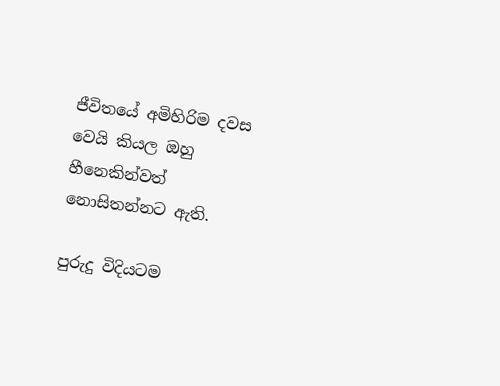ජීවිතයේ අමිහිරිම දවස වෙයි කියල ඔහු හීනෙකින්වත් නොසිතන්නට ඇති.

පුරුදු විදියටම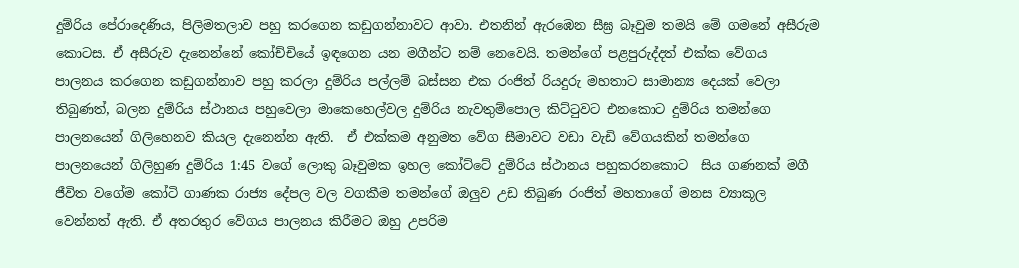දුම්රිය පේරාදෙණිය, පිලිමතලාව පහු කරගෙන කඩුගන්නාවට ආවා. එතනින් ඇරඹෙන සීඝ්‍ර බෑවුම තමයි මේ ගමනේ අසීරුම කොටස. ඒ අසීරුව දැනෙන්නේ කෝච්චියේ ඉඳගෙන යන මගීන්ට නම් නෙවෙයි. තමන්ගේ පළපුරුද්දත් එක්ක වේගය පාලනය කරගෙන කඩුගන්නාව පහු කරලා දුම්රිය පල්ලම් බස්සන එක රංජිත් රියදුරු මහතාට සාමාන්‍ය දෙයක් වෙලා තිබුණත්, බලන දුම්රිය ස්ථානය පහුවෙලා මාකෙහෙල්වල දුම්රිය නැවතුම්පොල කිට්ටුවට එනකොට දුම්රිය තමන්ගෙ පාලනයෙන් ගිලිහෙනව කියල දැනෙන්න ඇති.  ඒ එක්කම අනුමත වේග සීමාවට වඩා වැඩි වේගයකින් තමන්ගෙ පාලනයෙන් ගිලිහුණ දුම්රිය 1:45 වගේ ලොකු බෑවුමක ඉහල කෝට්ටේ දුම්රිය ස්ථානය පහුකරනකොට  සිය ගණනක් මගී ජීවිත වගේම කෝටි ගාණක රාජ්‍ය දේපල වල වගකීම තමන්ගේ ඔලුව උඩ තිබුණ රංජිත් මහතාගේ මනස ව්‍යාකූල වෙන්නත් ඇති. ඒ අතරතුර වේගය පාලනය කිරීමට ඔහු උපරිම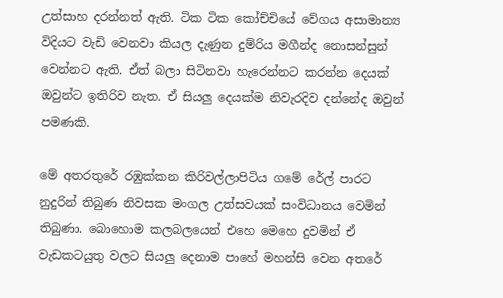උත්සාහ දරන්නත් ඇති. ටික ටික කෝච්චියේ වේගය අසාමාන්‍ය විදියට වැඩි වෙනවා කියල දැණුන දුම්රිය මගීන්ද නොසන්සුන් වෙන්නට ඇති. ඒත් බලා සිටිනවා හැරෙන්නට කරන්න දෙයක් ඔවුන්ට ඉතිරිව නැත. ඒ සියලු දෙයක්ම නිවැරදිව දන්නේද ඔවුන් පමණකි.

මේ අතරතුරේ රඹුක්කන කිරිවල්ලාපිටිය ගමේ රේල් පාරට නුදුරින් තිබුණ නිවසක මංගල උත්සවයක් සංවිධානය වෙමින් තිබුණා. බොහොම කලබලයෙන් එහෙ මෙහෙ දුවමින් ඒ වැඩකටයුතු වලට සියලු දෙනාම පාහේ මහන්සි වෙන අතරේ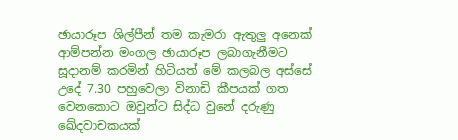ඡායාරූප ශිල්පීන් තම කැමරා ඇතුලු අනෙක් ආම්පන්න මංගල ඡායාරූප ලබාගැනීමට සූදානම් කරමින් හිටියත් මේ කලබල අස්සේ උදේ 7.30 පහුවෙලා විනාඩි කීපයක් ගත වෙනකොට ඔවුන්ට සිද්ධ වුනේ දරුණු ඛේදවාචකයක්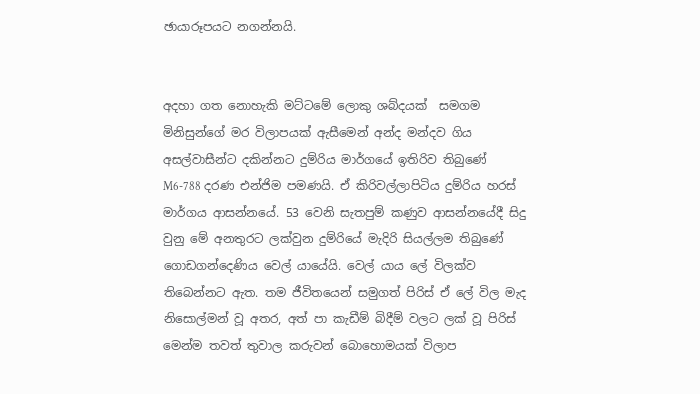ඡායාරූපයට නගන්නයි.


අදහා ගත නොහැකි මට්ටමේ ලොකු ශබ්දයක්  සමගම මිනිසුන්ගේ මර විලාපයක් ඇසීමෙන් අන්ද මන්දව ගිය අසල්වාසීන්ට දකින්නට දුම්රිය මාර්ගයේ ඉතිරිව තිබුණේ M6-788 දරණ එන්ජිම පමණයි. ඒ කිරිවල්ලාපිටිය දුම්රිය හරස් මාර්ගය ආසන්නයේ. 53 වෙනි සැතපුම් කණුව ආසන්නයේදී සිදු වුනු මේ අනතුරට ලක්වුන දුම්රියේ මැදිරි සියල්ලම තිබුණේ ගොඩගන්දෙණිය වෙල් යායේයි. වෙල් යාය ලේ විලක්ව තිබෙන්නට ඇත. තම ජීවිතයෙන් සමුගත් පිරිස් ඒ ලේ විල මැද  නිසොල්මන් වූ අතර, අත් පා කැඩීම් බිදීම් වලට ලක් වූ පිරිස් මෙන්ම තවත් තුවාල කරුවන් බොහොමයක් විලාප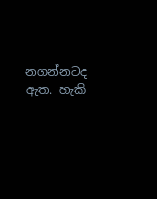නගන්නටද ඇත. හැකි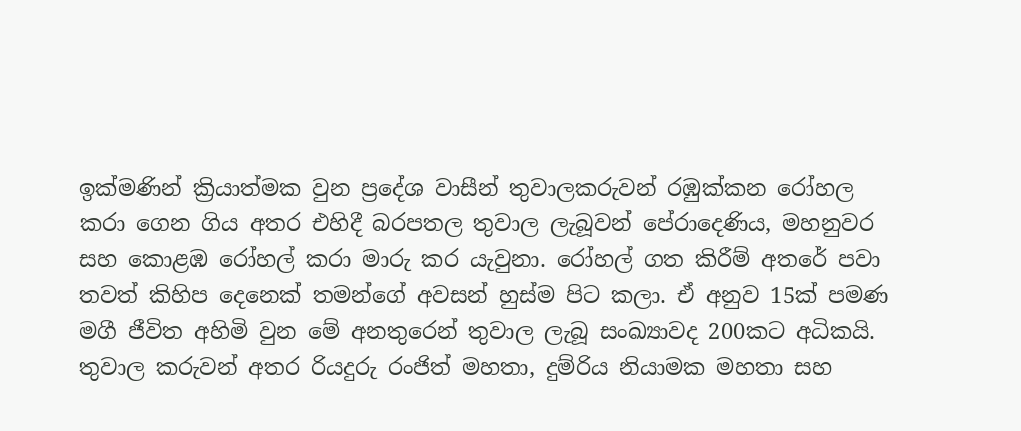ඉක්මණින් ක්‍රියාත්මක වුන ප්‍රදේශ වාසීන් තුවාලකරුවන් රඹුක්කන රෝහල කරා ගෙන ගිය අතර එහිදී බරපතල තුවාල ලැබූවන් පේරාදෙණිය, මහනුවර සහ කොළඹ රෝහල් කරා මාරු කර යැවුනා. රෝහල් ගත කිරීම් අතරේ පවා තවත් කිහිප දෙනෙක් තමන්ගේ අවසන් හුස්ම පිට කලා. ඒ අනුව 15ක් පමණ මගී ජීවිත අහිමි වුන මේ අනතුරෙන් තුවාල ලැබූ සංඛ්‍යාවද 200කට අධිකයි. තුවාල කරුවන් අතර රියදුරු රංජිත් මහතා, දුම්රිය නියාමක මහතා සහ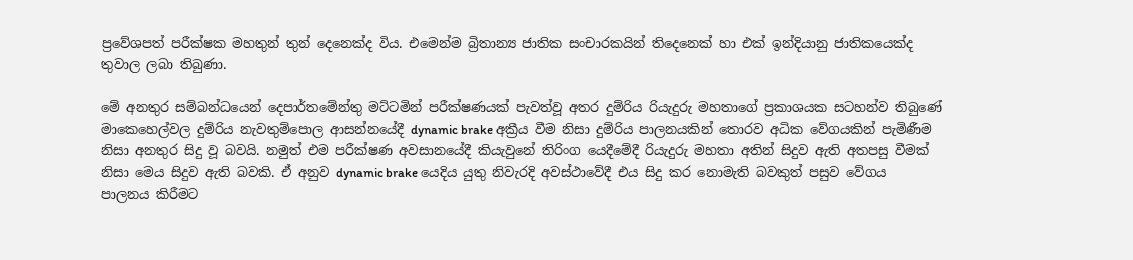ප්‍රවේශපත් පරීක්ෂක මහතුන් තුන් දෙනෙක්ද විය. එමෙන්ම බ්‍රිතාන්‍ය ජාතික සංචාරකයින් තිදෙනෙක් හා එක් ඉන්දියානු ජාතිකයෙක්ද තුවාල ලබා තිබුණා.

මේ අනතුර සම්බන්ධයෙන් දෙපාර්තමේන්තු මට්ටමින් පරීක්ෂණයක් පැවත්වූ අතර දුම්රිය රියැදුරු මහතාගේ ප්‍රකාශයක සටහන්ව තිබුණේ මාකෙහෙල්වල දුම්රිය නැවතුම්පොල ආසන්නයේදී dynamic brake අක්‍රීය වීම නිසා දුම්රිය පාලනයකින් තොරව අධික වේගයකින් පැමිණීම නිසා අනතුර සිදු වූ බවයි. නමුත් එම පරීක්ෂණ අවසානයේදී කියැවුනේ තිරිංග යෙදීමේදී රියැදුරු මහතා අතින් සිදුව ඇති අතපසු වීමක් නිසා මෙය සිදුව ඇති බවකි. ඒ අනුව dynamic brake යෙදිය යුතු නිවැරදි අවස්ථාවේදී එය සිදු කර නොමැති බවකුත් පසුව වේගය පාලනය කිරීමට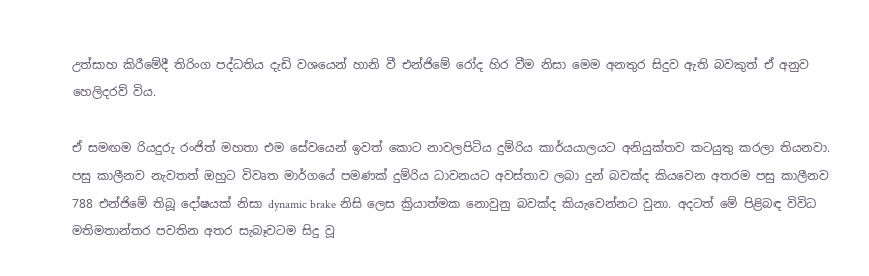උත්සාහ කිරීමේදී තිරිංග පද්ධතිය දැඩි වශයෙන් හානි වී එන්ජිමේ රෝද හිර වීම නිසා මෙම අනතුර සිදුව ඇති බවකුත් ඒ අනුව හෙලිදරව් විය.

ඒ සමඟම රියදුරු රංජිත් මහතා එම සේවයෙන් ඉවත් කොට නාවලපිටිය දුම්රිය කාර්යයාලයට අනියුක්තව කටයුතු කරලා තියනවා. පසු කාලීනව නැවතත් ඔහුට විවෘත මාර්ගයේ පමණක් දුම්රිය ධාවනයට අවස්තාව ලබා දුන් බවක්ද කියවෙන අතරම පසු කාලීනව 788 එන්ජිමේ තිබූ දෝෂයක් නිසා dynamic brake නිසි ලෙස ක්‍රියාත්මක නොවුනු බවක්ද කියැවෙන්නට වුනා. අදටත් මේ පිළිබඳ විවිධ මතිමතාන්තර පවතින අතර සැබෑවටම සිදු වූ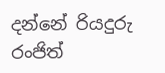දන්නේ රියදුරු රංජිත්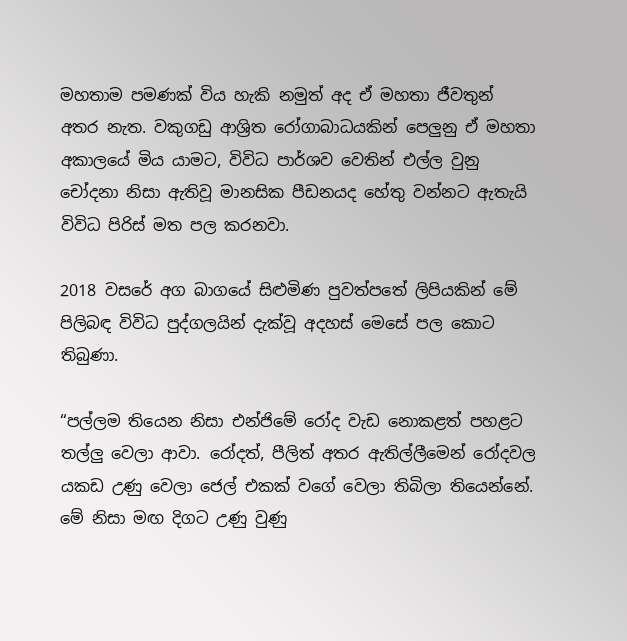මහතාම පමණක් විය හැකි නමුත් අද ඒ මහතා ජීවතුන් අතර නැත. වකුගඩු ආශ්‍රිත රෝගාබාධයකින් පෙලුනු ඒ මහතා අකාලයේ මිය යාමට, විවිධ පාර්ශව වෙතින් එල්ල වුනු චෝදනා නිසා ඇතිවූ මානසික පීඩනයද හේතු වන්නට ඇතැයි විවිධ පිරිස් මත පල කරනවා.

2018 වසරේ අග බාගයේ සිළුමිණ පුවත්පතේ ලිපියකින් මේ පිලිබඳ විවිධ පුද්ගලයින් දැක්වූ අදහස් මෙසේ පල කොට තිබුණා.

“පල්ලම තියෙන නිසා එන්ජිමේ රෝද වැඩ නොකළත් පහළට තල්ලු වෙලා ආවා. රෝදත්, පීලිත් අතර ඇතිල්ලීමෙන් රෝදවල යකඩ උණු වෙලා ජෙල් එකක් වගේ වෙලා තිබිලා තියෙන්නේ. මේ නිසා මඟ දිගට උණු වුණු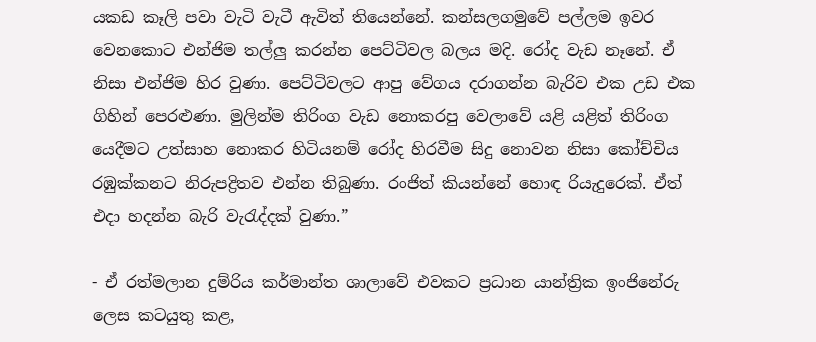යකඩ කෑලි පවා වැටි වැටී ඇවිත් තියෙන්නේ. කන්සලගමුවේ පල්ලම ඉවර වෙනකොට එන්ජිම තල්ලු කරන්න පෙට්ටිවල බලය මදි. රෝද වැඩ නෑනේ. ඒ නිසා එන්ජිම හිර වුණා. පෙට්ටිවලට ආපු වේගය දරාගන්න බැරිව එක උඩ එක ගිහින් පෙරළුණා. මුලින්ම තිරිංග වැඩ නොකරපු වෙලාවේ යළි යළිත් තිරිංග යෙදීමට උත්සාහ නොකර හිටියනම් රෝද හිරවීම සිදු නොවන නිසා කෝච්චිය රඹුක්කනට නිරුපද්‍රිතව එන්න තිබුණා. රංජිත් කියන්නේ හොඳ රියැදුරෙක්. ඒත් එදා හදන්න බැරි වැරැද්දක් වුණා.”

- ඒ රත්මලාන දුම්රිය කර්මාන්ත ශාලාවේ එවකට ප්‍රධාන යාන්ත්‍රික ඉංජිනේරු ලෙස කටයුතු කළ,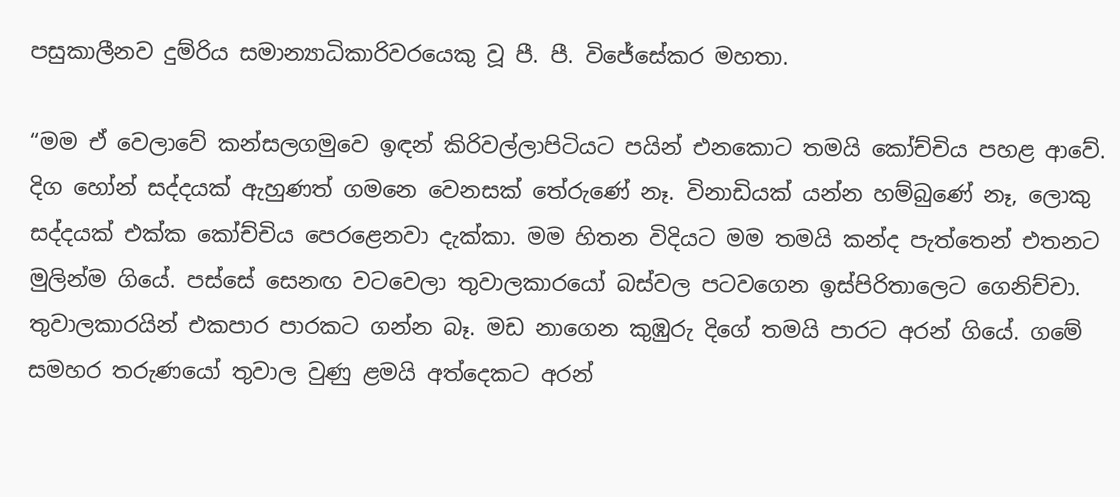පසුකාලීනව දුම්රිය සමාන්‍යාධිකාරිවරයෙකු වූ පී. පී. විජේසේකර මහතා.

“මම ඒ වෙලාවේ කන්සලගමුවෙ ඉඳන් කිරිවල්ලාපිටියට පයින් එනකොට තමයි කෝච්චිය පහළ ආවේ. දිග හෝන් සද්දයක් ඇහුණත් ගමනෙ වෙනසක් තේරුණේ නෑ. විනාඩියක් යන්න හම්බුණේ නෑ, ලොකු සද්දයක් එක්ක කෝච්චිය පෙරළෙනවා දැක්කා. මම හිතන විදියට මම තමයි කන්ද පැත්තෙන් එතනට මුලින්ම ගියේ. පස්සේ සෙනඟ වටවෙලා තුවාලකාරයෝ බස්වල පටවගෙන ඉස්පිරිතාලෙට ගෙනිච්චා. තුවාලකාරයින් එකපාර පාරකට ගන්න බෑ. මඩ නාගෙන කුඹුරු දිගේ තමයි පාරට අරන් ගියේ. ගමේ සමහර තරුණයෝ තුවාල වුණු ළමයි අත්දෙකට අරන්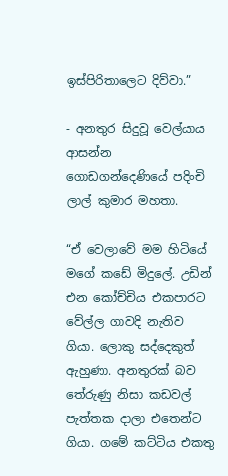ඉස්පිරිතාලෙට දිව්වා.”

- අනතුර සිදුවූ වෙල්යාය ආසන්න ගොඩගන්දෙණියේ පදිංචි ලාල් කුමාර මහතා.

“ඒ වෙලාවේ මම හිටියේ මගේ කඩේ මිදුලේ. උඩින් එන කෝච්චිය එකපාරට වේල්ල ගාවදි නැතිව ගියා. ලොකු සද්දෙකුත් ඇහුණා. අනතුරක් බව තේරුණු නිසා කඩවල් පැත්තක දාලා එතෙන්ට ගියා. ගමේ කට්ටිය එකතු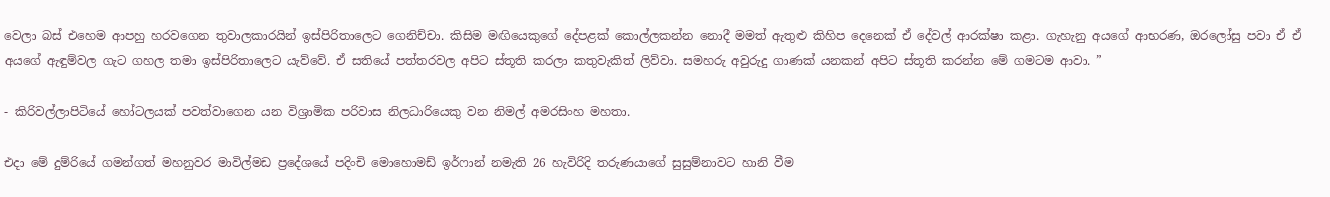වෙලා බස් එහෙම ආපහු හරවගෙන තුවාලකාරයින් ඉස්පිරිතාලෙට ගෙනිච්චා. කිසිම මඟියෙකුගේ දේපළක් කොල්ලකන්න නොදී මමත් ඇතුළු කිහිප දෙනෙක් ඒ දේවල් ආරක්ෂා කළා. ගැහැනු අයගේ ආභරණ, ඔරලෝසු පවා ඒ ඒ අයගේ ඇඳුම්වල ගැට ගහල තමා ඉස්පිරිතාලෙට යැව්වේ. ඒ සතියේ පත්තරවල අපිට ස්තූති කරලා කතුවැකිත් ලිව්වා. සමහරු අවුරුදු ගාණක් යනකන් අපිට ස්තූති කරන්න මේ ගමටම ආවා. ”

- කිරිවල්ලාපිටියේ හෝටලයක් පවත්වාගෙන යන විශ්‍රාමික පරිවාස නිලධාරියෙකු වන නිමල් අමරසිංහ මහතා.

එදා මේ දුම්රියේ ගමන්ගත් මහනුවර මාවිල්මඩ ප්‍රදේශයේ පදිංචි මොහොමඩ් ඉර්ෆාන් නමැති 26 හැවිරිදි තරුණයාගේ සුසුම්නාවට හානි වීම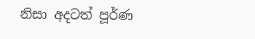නිසා අදටත් පූර්ණ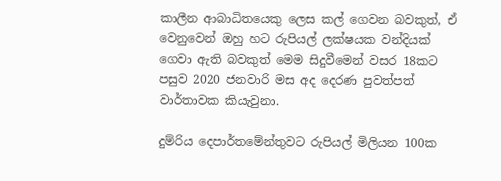කාලීන ආබාධිතයෙකු ලෙස කල් ගෙවන බවකුත්, ඒ වෙනුවෙන් ඔහු හට රුපියල් ලක්ෂයක වන්දියක් ගෙවා ඇති බවකුත් මෙම සිදුවීමෙන් වසර 18කට පසුව 2020 ජනවාරි මස අද දෙරණ පුවත්පත් වාර්තාවක කියැවුනා.

දුම්රිය දෙපාර්තමේන්තුවට රුපියල් මිලියන 100ක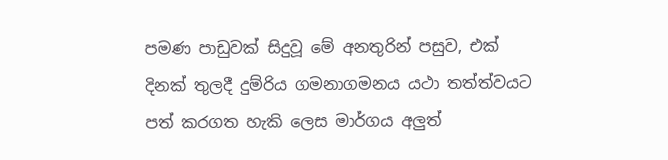පමණ පාඩුවක් සිදුවූ මේ අනතුරින් පසුව, එක් දිනක් තුලදී දුම්රිය ගමනාගමනය යථා තත්ත්වයට පත් කරගත හැකි ලෙස මාර්ගය අලුත්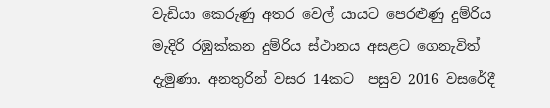වැඩියා කෙරුණු අතර වෙල් යායට පෙරළුණු දුම්රිය මැදිරි රඹුක්කන දුම්රිය ස්ථානය අසළට ගෙනැවිත් දැමුණා. අනතුරින් වසර 14කට  පසුව 2016 වසරේදී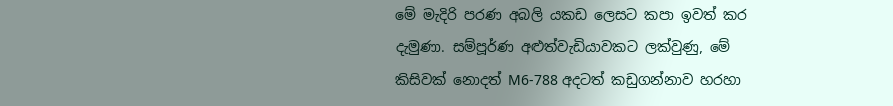මේ මැදිරි පරණ අබලි යකඩ ලෙසට කපා ඉවත් කර දැමුණා. සම්පූර්ණ අළුත්වැඩියාවකට ලක්වුණු, මේ කිසිවක් නොදත් M6-788 අදටත් කඩුගන්නාව හරහා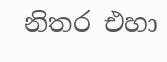නිතර එහා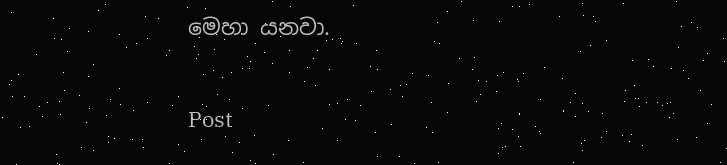මෙහා යනවා.


Post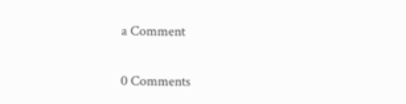a Comment

0 Comments